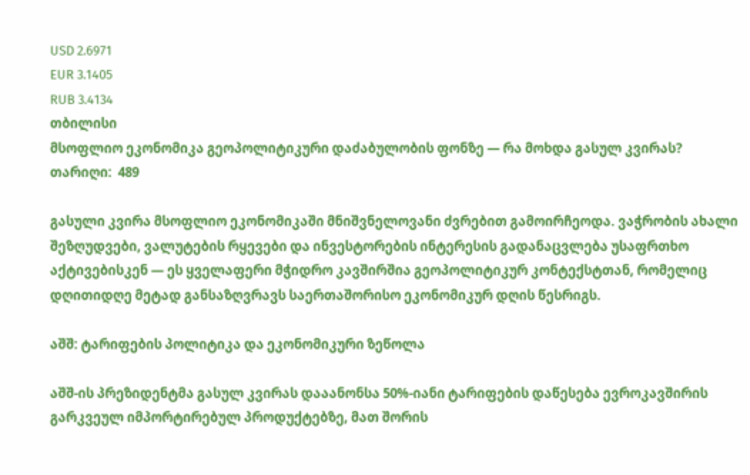USD 2.6971
EUR 3.1405
RUB 3.4134
თბილისი
მსოფლიო ეკონომიკა გეოპოლიტიკური დაძაბულობის ფონზე — რა მოხდა გასულ კვირას?
თარიღი:  489

გასული კვირა მსოფლიო ეკონომიკაში მნიშვნელოვანი ძვრებით გამოირჩეოდა. ვაჭრობის ახალი შეზღუდვები, ვალუტების რყევები და ინვესტორების ინტერესის გადანაცვლება უსაფრთხო აქტივებისკენ — ეს ყველაფერი მჭიდრო კავშირშია გეოპოლიტიკურ კონტექსტთან, რომელიც დღითიდღე მეტად განსაზღვრავს საერთაშორისო ეკონომიკურ დღის წესრიგს.

აშშ: ტარიფების პოლიტიკა და ეკონომიკური ზეწოლა

აშშ-ის პრეზიდენტმა გასულ კვირას დააანონსა 50%-იანი ტარიფების დაწესება ევროკავშირის გარკვეულ იმპორტირებულ პროდუქტებზე, მათ შორის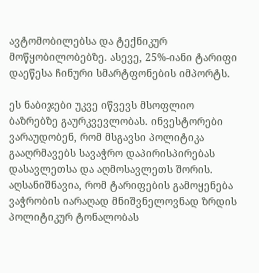ავტომობილებსა და ტექნიკურ მოწყობილობებზე. ასევე, 25%-იანი ტარიფი დაეწესა ჩინური სმარტფონების იმპორტს.

ეს ნაბიჯები უკვე იწვევს მსოფლიო ბაზრებზე გაურკვევლობას. ინვესტორები ვარაუდობენ, რომ მსგავსი პოლიტიკა გააღრმავებს სავაჭრო დაპირისპირებას დასავლეთსა და აღმოსავლეთს შორის. აღსანიშნავია, რომ ტარიფების გამოყენება ვაჭრობის იარაღად მნიშვნელოვნად ზრდის პოლიტიკურ ტონალობას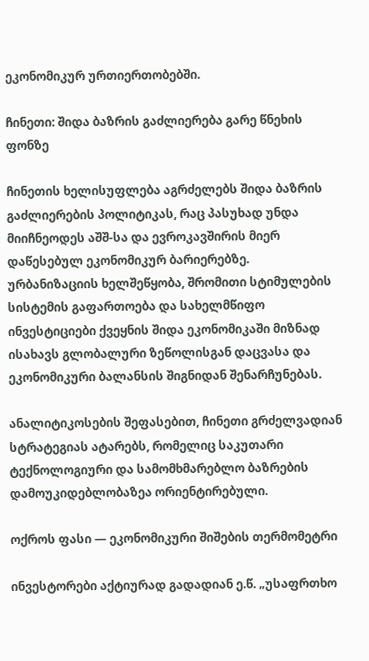ეკონომიკურ ურთიერთობებში.

ჩინეთი: შიდა ბაზრის გაძლიერება გარე წნეხის ფონზე

ჩინეთის ხელისუფლება აგრძელებს შიდა ბაზრის გაძლიერების პოლიტიკას, რაც პასუხად უნდა მიიჩნეოდეს აშშ-სა და ევროკავშირის მიერ დაწესებულ ეკონომიკურ ბარიერებზე. ურბანიზაციის ხელშეწყობა, შრომითი სტიმულების სისტემის გაფართოება და სახელმწიფო ინვესტიციები ქვეყნის შიდა ეკონომიკაში მიზნად ისახავს გლობალური ზეწოლისგან დაცვასა და ეკონომიკური ბალანსის შიგნიდან შენარჩუნებას.

ანალიტიკოსების შეფასებით, ჩინეთი გრძელვადიან სტრატეგიას ატარებს, რომელიც საკუთარი ტექნოლოგიური და სამომხმარებლო ბაზრების დამოუკიდებლობაზეა ორიენტირებული.

ოქროს ფასი — ეკონომიკური შიშების თერმომეტრი

ინვესტორები აქტიურად გადადიან ე.წ. „უსაფრთხო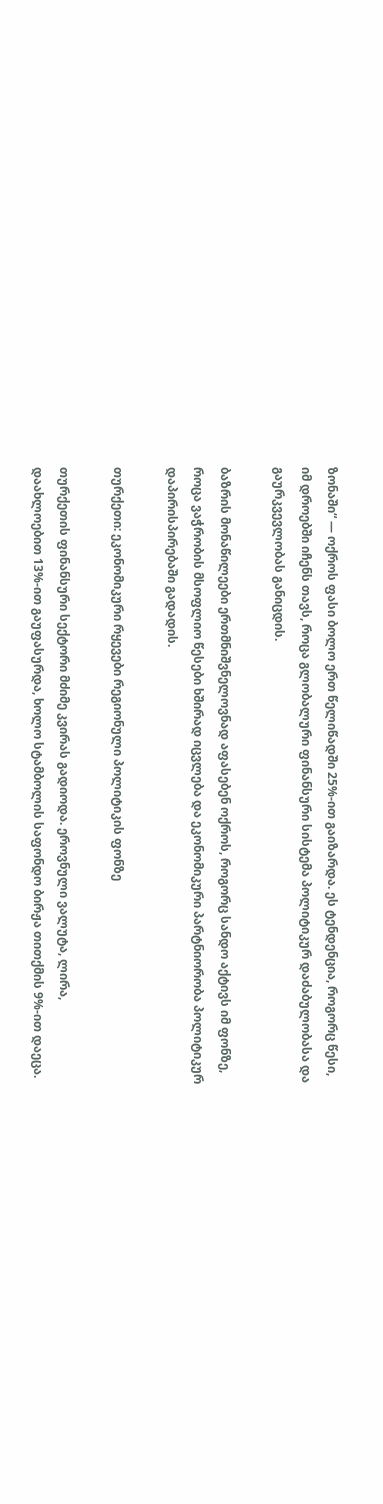ზონაში“ — ოქროს ფასი ბოლო ერთ წელიწადში 25%-ით გაიზარდა. ეს ტენდენცია, როგორც წესი, იმ დროებში იჩენს თავს, როცა გლობალური ფინანსური სისტემა პოლიტიკურ დაძაბულობასა და გაურკვევლობას განიცდის.

ბაზრის მონაწილეები ერთმნიშვნელოვნად აფასებენ ოქროს, როგორც სანდო აქტივს იმ ფონზე, როცა ვაჭრობის მსოფლიო წესები ხშირად იცვლება და ეკონომიკური პარტნიორობა პოლიტიკურ დაპირისპირებაში გადადის.

თურქეთი: ეკონომიკური რყევები რეგიონული პოლიტიკის ფონზე

თურქეთის ფინანსური სექტორი მძიმე კვირას გადიოდა. ეროვნული ვალუტა, ლირა, დაახლოებით 13%-ით გაუფასურდა, ხოლო სტამბოლის საფონდო ბირჟა თითქმის 9%-ით დაეცა.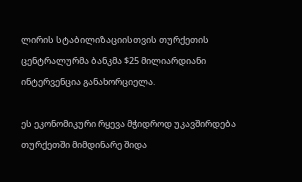ლირის სტაბილიზაციისთვის თურქეთის ცენტრალურმა ბანკმა $25 მილიარდიანი ინტერვენცია განახორციელა.

ეს ეკონომიკური რყევა მჭიდროდ უკავშირდება თურქეთში მიმდინარე შიდა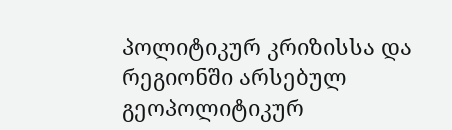პოლიტიკურ კრიზისსა და რეგიონში არსებულ გეოპოლიტიკურ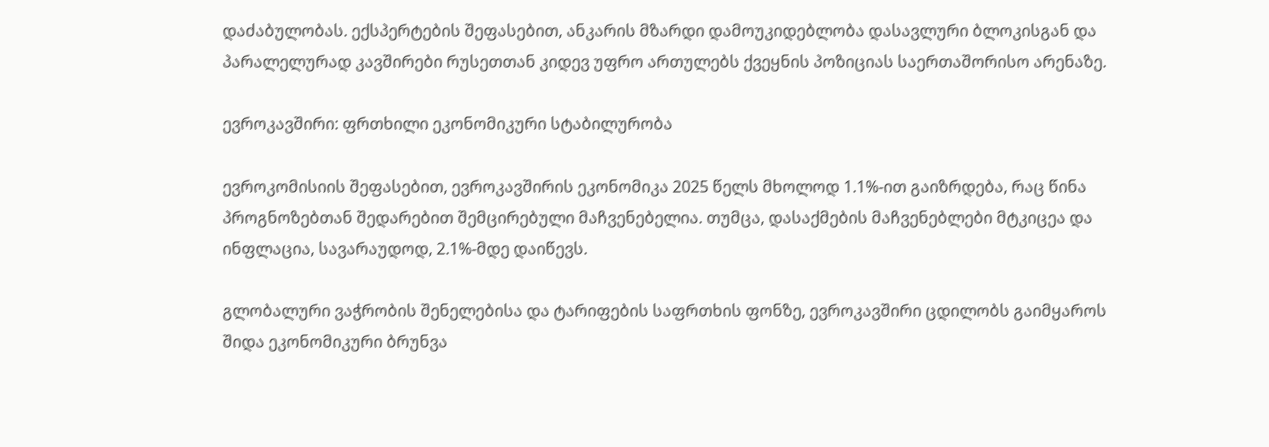დაძაბულობას. ექსპერტების შეფასებით, ანკარის მზარდი დამოუკიდებლობა დასავლური ბლოკისგან და პარალელურად კავშირები რუსეთთან კიდევ უფრო ართულებს ქვეყნის პოზიციას საერთაშორისო არენაზე.

ევროკავშირი: ფრთხილი ეკონომიკური სტაბილურობა

ევროკომისიის შეფასებით, ევროკავშირის ეკონომიკა 2025 წელს მხოლოდ 1.1%-ით გაიზრდება, რაც წინა პროგნოზებთან შედარებით შემცირებული მაჩვენებელია. თუმცა, დასაქმების მაჩვენებლები მტკიცეა და ინფლაცია, სავარაუდოდ, 2.1%-მდე დაიწევს.

გლობალური ვაჭრობის შენელებისა და ტარიფების საფრთხის ფონზე, ევროკავშირი ცდილობს გაიმყაროს შიდა ეკონომიკური ბრუნვა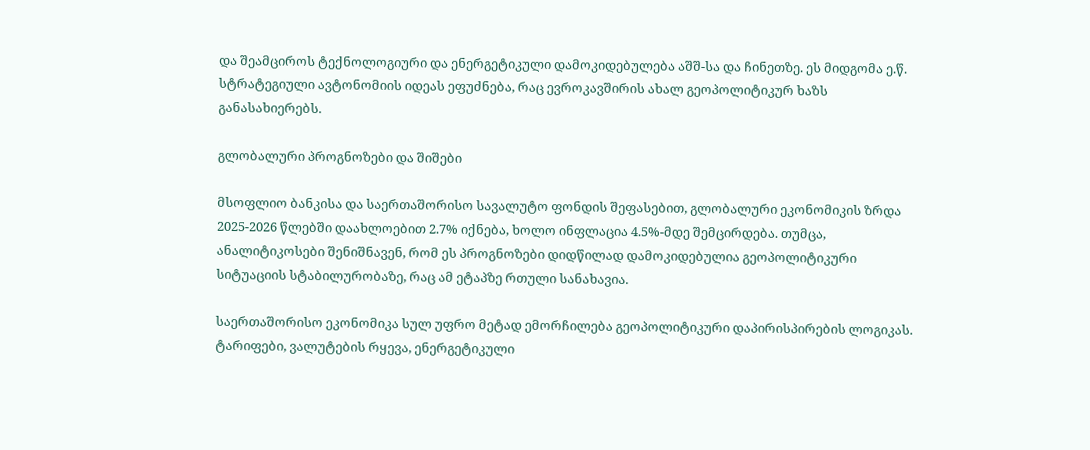და შეამციროს ტექნოლოგიური და ენერგეტიკული დამოკიდებულება აშშ-სა და ჩინეთზე. ეს მიდგომა ე.წ. სტრატეგიული ავტონომიის იდეას ეფუძნება, რაც ევროკავშირის ახალ გეოპოლიტიკურ ხაზს განასახიერებს.

გლობალური პროგნოზები და შიშები

მსოფლიო ბანკისა და საერთაშორისო სავალუტო ფონდის შეფასებით, გლობალური ეკონომიკის ზრდა 2025-2026 წლებში დაახლოებით 2.7% იქნება, ხოლო ინფლაცია 4.5%-მდე შემცირდება. თუმცა, ანალიტიკოსები შენიშნავენ, რომ ეს პროგნოზები დიდწილად დამოკიდებულია გეოპოლიტიკური სიტუაციის სტაბილურობაზე, რაც ამ ეტაპზე რთული სანახავია.

საერთაშორისო ეკონომიკა სულ უფრო მეტად ემორჩილება გეოპოლიტიკური დაპირისპირების ლოგიკას. ტარიფები, ვალუტების რყევა, ენერგეტიკული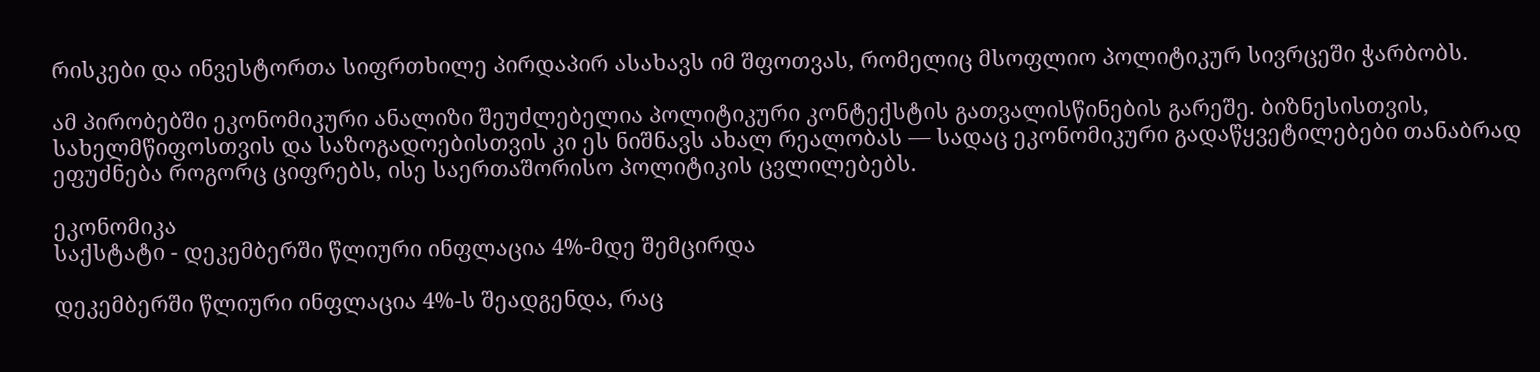რისკები და ინვესტორთა სიფრთხილე პირდაპირ ასახავს იმ შფოთვას, რომელიც მსოფლიო პოლიტიკურ სივრცეში ჭარბობს.

ამ პირობებში ეკონომიკური ანალიზი შეუძლებელია პოლიტიკური კონტექსტის გათვალისწინების გარეშე. ბიზნესისთვის, სახელმწიფოსთვის და საზოგადოებისთვის კი ეს ნიშნავს ახალ რეალობას — სადაც ეკონომიკური გადაწყვეტილებები თანაბრად ეფუძნება როგორც ციფრებს, ისე საერთაშორისო პოლიტიკის ცვლილებებს.

ეკონომიკა
საქსტატი - დეკემბერში წლიური ინფლაცია 4%-მდე შემცირდა

დეკემბერში წლიური ინფლაცია 4%-ს შეადგენდა, რაც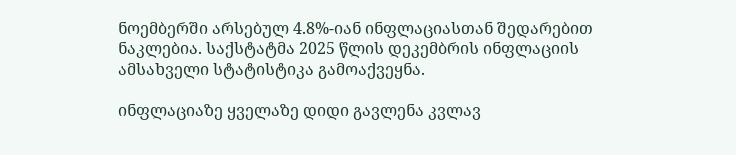ნოემბერში არსებულ 4.8%-იან ინფლაციასთან შედარებით ნაკლებია. საქსტატმა 2025 წლის დეკემბრის ინფლაციის ამსახველი სტატისტიკა გამოაქვეყნა.

ინფლაციაზე ყველაზე დიდი გავლენა კვლავ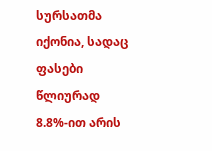სურსათმა იქონია, სადაც ფასები წლიურად 8.8%-ით არის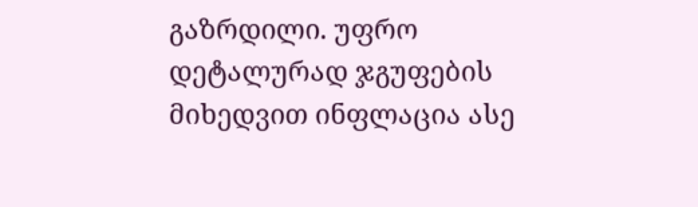გაზრდილი. უფრო დეტალურად ჯგუფების მიხედვით ინფლაცია ასე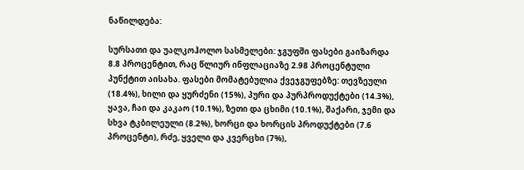ნაწილდება:

სურსათი და უალკოჰოლო სასმელები: ჯგუფში ფასები გაიზარდა 8.8 პროცენტით, რაც წლიურ ინფლაციაზე 2.98 პროცენტული პუნქტით აისახა. ფასები მომატებულია ქვეჯგუფებზე: თევზეული (18.4%), ხილი და ყურძენი (15%), პური და პურპროდუქტები (14.3%), ყავა, ჩაი და კაკაო (10.1%), ზეთი და ცხიმი (10.1%), შაქარი, ჯემი და სხვა ტკბილეული (8.2%), ხორცი და ხორცის პროდუქტები (7.6 პროცენტი), რძე, ყველი და კვერცხი (7%),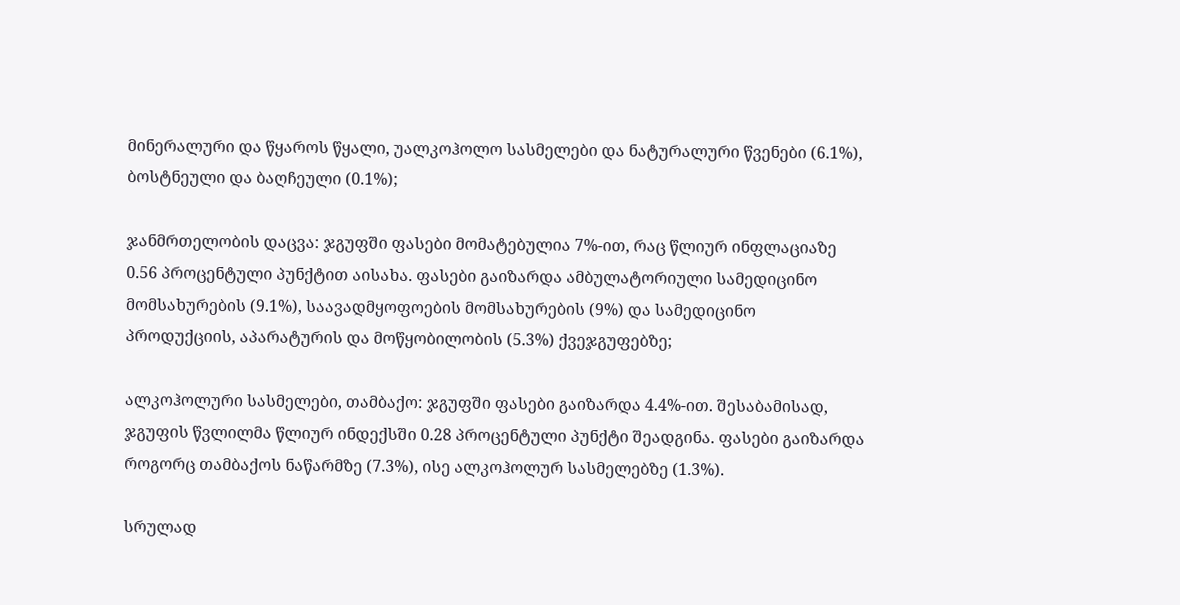მინერალური და წყაროს წყალი, უალკოჰოლო სასმელები და ნატურალური წვენები (6.1%), ბოსტნეული და ბაღჩეული (0.1%);

ჯანმრთელობის დაცვა: ჯგუფში ფასები მომატებულია 7%-ით, რაც წლიურ ინფლაციაზე 0.56 პროცენტული პუნქტით აისახა. ფასები გაიზარდა ამბულატორიული სამედიცინო მომსახურების (9.1%), საავადმყოფოების მომსახურების (9%) და სამედიცინო პროდუქციის, აპარატურის და მოწყობილობის (5.3%) ქვეჯგუფებზე;

ალკოჰოლური სასმელები, თამბაქო: ჯგუფში ფასები გაიზარდა 4.4%-ით. შესაბამისად, ჯგუფის წვლილმა წლიურ ინდექსში 0.28 პროცენტული პუნქტი შეადგინა. ფასები გაიზარდა როგორც თამბაქოს ნაწარმზე (7.3%), ისე ალკოჰოლურ სასმელებზე (1.3%).

სრულად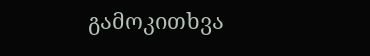გამოკითხვა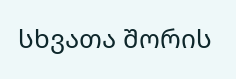სხვათა შორის